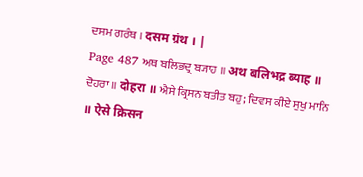ਦਸਮ ਗਰੰਥ । दसम ग्रंथ । |
Page 487 ਅਥ ਬਲਿਭਦ੍ਰ ਬ੍ਯਾਹ ॥ अथ बलिभद्र ब्याह ॥ ਦੋਹਰਾ ॥ दोहरा ॥ ਐਸੇ ਕ੍ਰਿਸਨ ਬਤੀਤ ਬਹੁ; ਦਿਵਸ ਕੀਏ ਸੁਖੁ ਮਾਨਿ ॥ ऐसे क्रिसन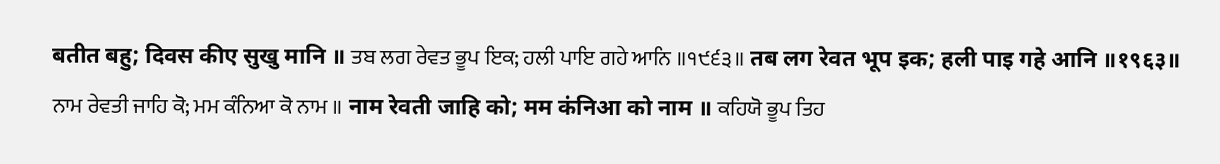बतीत बहु; दिवस कीए सुखु मानि ॥ ਤਬ ਲਗ ਰੇਵਤ ਭੂਪ ਇਕ; ਹਲੀ ਪਾਇ ਗਹੇ ਆਨਿ ॥੧੯੬੩॥ तब लग रेवत भूप इक; हली पाइ गहे आनि ॥१९६३॥ ਨਾਮ ਰੇਵਤੀ ਜਾਹਿ ਕੋ; ਮਮ ਕੰਨਿਆ ਕੋ ਨਾਮ ॥ नाम रेवती जाहि को; मम कंनिआ को नाम ॥ ਕਹਿਯੋ ਭੂਪ ਤਿਹ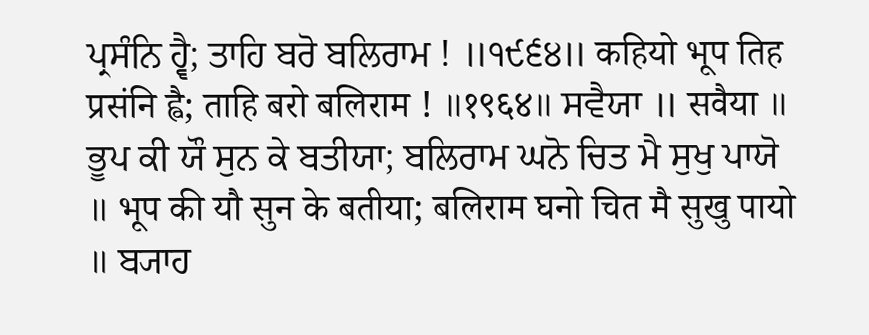ਪ੍ਰਸੰਨਿ ਹ੍ਵੈ; ਤਾਹਿ ਬਰੋ ਬਲਿਰਾਮ ! ॥੧੯੬੪॥ कहियो भूप तिह प्रसंनि ह्वै; ताहि बरो बलिराम ! ॥१९६४॥ ਸਵੈਯਾ ॥ सवैया ॥ ਭੂਪ ਕੀ ਯੌ ਸੁਨ ਕੇ ਬਤੀਯਾ; ਬਲਿਰਾਮ ਘਨੋ ਚਿਤ ਮੈ ਸੁਖੁ ਪਾਯੋ ॥ भूप की यौ सुन के बतीया; बलिराम घनो चित मै सुखु पायो ॥ ਬ੍ਯਾਹ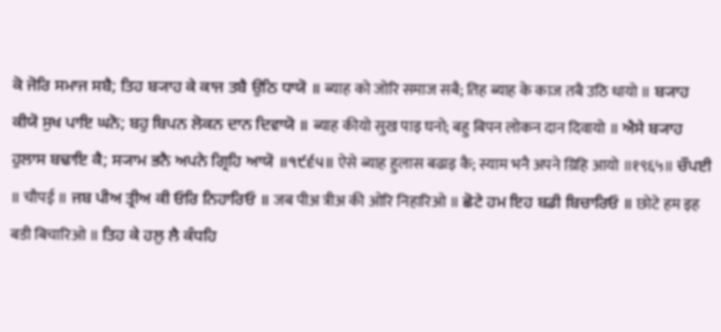ਕੋ ਜੋਰਿ ਸਮਾਜ ਸਬੈ; ਤਿਹ ਬ੍ਯਾਹ ਕੇ ਕਾਜ ਤਬੈ ਉਠਿ ਧਾਯੋ ॥ ब्याह को जोरि समाज सबै; तिह ब्याह के काज तबै उठि धायो ॥ ਬ੍ਯਾਹ ਕੀਯੋ ਸੁਖ ਪਾਇ ਘਨੋ; ਬਹੁ ਬਿਪਨ ਲੋਕਨ ਦਾਨ ਦਿਵਾਯੋ ॥ ब्याह कीयो सुख पाइ घनो; बहु बिपन लोकन दान दिवायो ॥ ਐਸੇ ਬ੍ਯਾਹ ਹੁਲਾਸ ਬਢਾਇ ਕੈ; ਸ੍ਯਾਮ ਭਨੈ ਅਪਨੇ ਗ੍ਰਿਹਿ ਆਯੋ ॥੧੯੬੫॥ ऐसे ब्याह हुलास बढाइ कै; स्याम भनै अपने ग्रिहि आयो ॥१९६५॥ ਚੌਪਈ ॥ चौपई ॥ ਜਬ ਪੀਅ ਤ੍ਰੀਅ ਕੀ ਓਰਿ ਨਿਹਾਰਿਓ ॥ जब पीअ त्रीअ की ओरि निहारिओ ॥ ਛੋਟੇ ਹਮ ਇਹ ਬਡੀ ਬਿਚਾਰਿਓ ॥ छोटे हम इह बडी बिचारिओ ॥ ਤਿਹ ਕੇ ਹਲੁ ਲੈ ਕੰਧਹਿ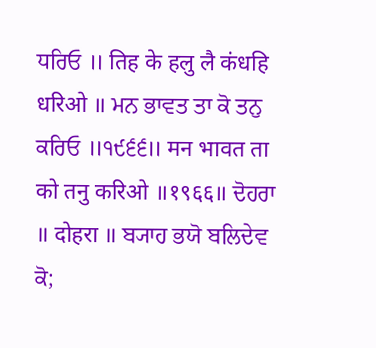ਧਰਿਓ ॥ तिह के हलु लै कंधहि धरिओ ॥ ਮਨ ਭਾਵਤ ਤਾ ਕੋ ਤਨੁ ਕਰਿਓ ॥੧੯੬੬॥ मन भावत ता को तनु करिओ ॥१९६६॥ ਦੋਹਰਾ ॥ दोहरा ॥ ਬ੍ਯਾਹ ਭਯੋ ਬਲਿਦੇਵ ਕੋ;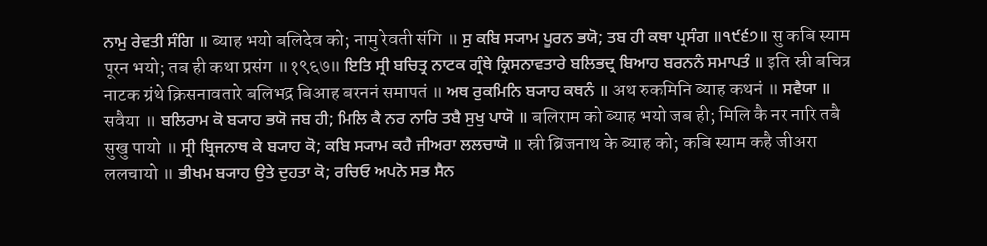ਨਾਮੁ ਰੇਵਤੀ ਸੰਗਿ ॥ ब्याह भयो बलिदेव को; नामु रेवती संगि ॥ ਸੁ ਕਬਿ ਸ੍ਯਾਮ ਪੂਰਨ ਭਯੋ; ਤਬ ਹੀ ਕਥਾ ਪ੍ਰਸੰਗ ॥੧੯੬੭॥ सु कबि स्याम पूरन भयो; तब ही कथा प्रसंग ॥१९६७॥ ਇਤਿ ਸ੍ਰੀ ਬਚਿਤ੍ਰ ਨਾਟਕ ਗ੍ਰੰਥੇ ਕ੍ਰਿਸਨਾਵਤਾਰੇ ਬਲਿਭਦ੍ਰ ਬਿਆਹ ਬਰਨਨੰ ਸਮਾਪਤੰ ॥ इति स्री बचित्र नाटक ग्रंथे क्रिसनावतारे बलिभद्र बिआह बरननं समापतं ॥ ਅਥ ਰੁਕਮਿਨਿ ਬ੍ਯਾਹ ਕਥਨੰ ॥ अथ रुकमिनि ब्याह कथनं ॥ ਸਵੈਯਾ ॥ सवैया ॥ ਬਲਿਰਾਮ ਕੋ ਬ੍ਯਾਹ ਭਯੋ ਜਬ ਹੀ; ਮਿਲਿ ਕੈ ਨਰ ਨਾਰਿ ਤਬੈ ਸੁਖੁ ਪਾਯੋ ॥ बलिराम को ब्याह भयो जब ही; मिलि कै नर नारि तबै सुखु पायो ॥ ਸ੍ਰੀ ਬ੍ਰਿਜਨਾਥ ਕੇ ਬ੍ਯਾਹ ਕੋ; ਕਬਿ ਸ੍ਯਾਮ ਕਹੈ ਜੀਅਰਾ ਲਲਚਾਯੋ ॥ स्री ब्रिजनाथ के ब्याह को; कबि स्याम कहै जीअरा ललचायो ॥ ਭੀਖਮ ਬ੍ਯਾਹ ਉਤੇ ਦੁਹਤਾ ਕੋ; ਰਚਿਓ ਅਪਨੋ ਸਭ ਸੈਨ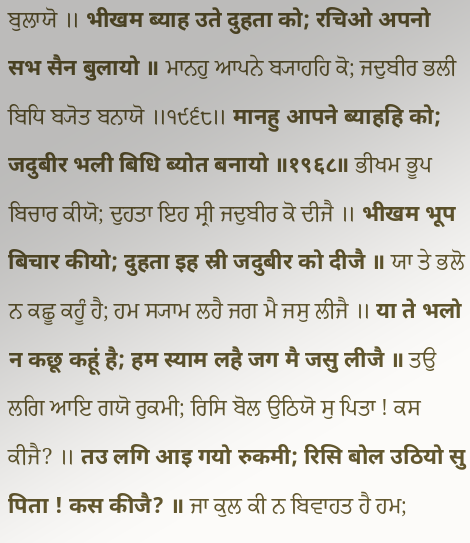ਬੁਲਾਯੋ ॥ भीखम ब्याह उते दुहता को; रचिओ अपनो सभ सैन बुलायो ॥ ਮਾਨਹੁ ਆਪਨੇ ਬ੍ਯਾਹਹਿ ਕੋ; ਜਦੁਬੀਰ ਭਲੀ ਬਿਧਿ ਬ੍ਯੋਤ ਬਨਾਯੋ ॥੧੯੬੮॥ मानहु आपने ब्याहहि को; जदुबीर भली बिधि ब्योत बनायो ॥१९६८॥ ਭੀਖਮ ਭੂਪ ਬਿਚਾਰ ਕੀਯੋ; ਦੁਹਤਾ ਇਹ ਸ੍ਰੀ ਜਦੁਬੀਰ ਕੋ ਦੀਜੈ ॥ भीखम भूप बिचार कीयो; दुहता इह स्री जदुबीर को दीजै ॥ ਯਾ ਤੇ ਭਲੋ ਨ ਕਛੂ ਕਹੂੰ ਹੈ; ਹਮ ਸ੍ਯਾਮ ਲਹੈ ਜਗ ਮੈ ਜਸੁ ਲੀਜੈ ॥ या ते भलो न कछू कहूं है; हम स्याम लहै जग मै जसु लीजै ॥ ਤਉ ਲਗਿ ਆਇ ਗਯੋ ਰੁਕਮੀ; ਰਿਸਿ ਬੋਲ ਉਠਿਯੋ ਸੁ ਪਿਤਾ ! ਕਸ ਕੀਜੈ? ॥ तउ लगि आइ गयो रुकमी; रिसि बोल उठियो सु पिता ! कस कीजै? ॥ ਜਾ ਕੁਲ ਕੀ ਨ ਬਿਵਾਹਤ ਹੈ ਹਮ;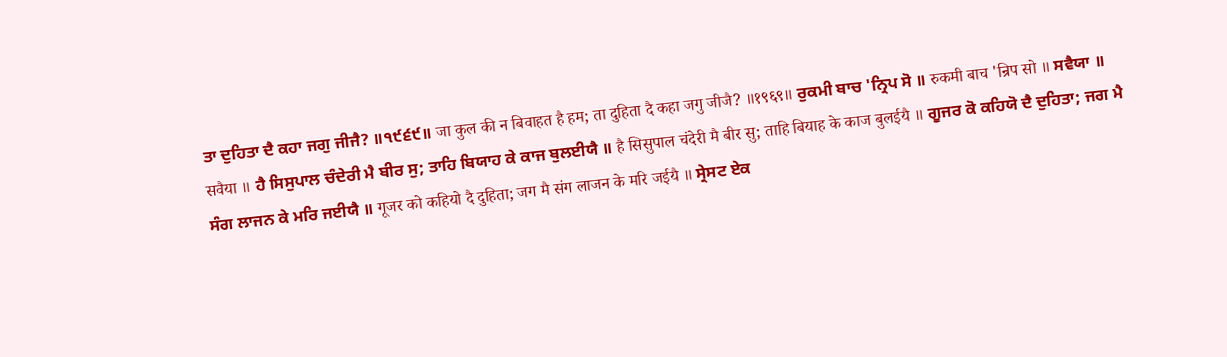ਤਾ ਦੁਹਿਤਾ ਦੈ ਕਹਾ ਜਗੁ ਜੀਜੈ? ॥੧੯੬੯॥ जा कुल की न बिवाहत है हम; ता दुहिता दै कहा जगु जीजै? ॥१९६९॥ ਰੁਕਮੀ ਬਾਚ 'ਨ੍ਰਿਪ ਸੋ ॥ रुकमी बाच 'न्रिप सो ॥ ਸਵੈਯਾ ॥ सवैया ॥ ਹੈ ਸਿਸੁਪਾਲ ਚੰਦੇਰੀ ਮੈ ਬੀਰ ਸੁ; ਤਾਹਿ ਬਿਯਾਹ ਕੇ ਕਾਜ ਬੁਲਈਯੈ ॥ है सिसुपाल चंदेरी मै बीर सु; ताहि बियाह के काज बुलईयै ॥ ਗੂਜਰ ਕੋ ਕਹਿਯੋ ਦੈ ਦੁਹਿਤਾ; ਜਗ ਮੈ ਸੰਗ ਲਾਜਨ ਕੇ ਮਰਿ ਜਈਯੈ ॥ गूजर को कहियो दै दुहिता; जग मै संग लाजन के मरि जईयै ॥ ਸ੍ਰੇਸਟ ਏਕ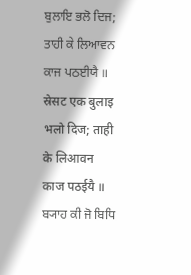ਬੁਲਾਇ ਭਲੋ ਦਿਜ; ਤਾਹੀ ਕੇ ਲਿਆਵਨ ਕਾਜ ਪਠਈਯੈ ॥ स्रेसट एक बुलाइ भलो दिज; ताही के लिआवन काज पठईयै ॥ ਬ੍ਯਾਹ ਕੀ ਜੋ ਬਿਧਿ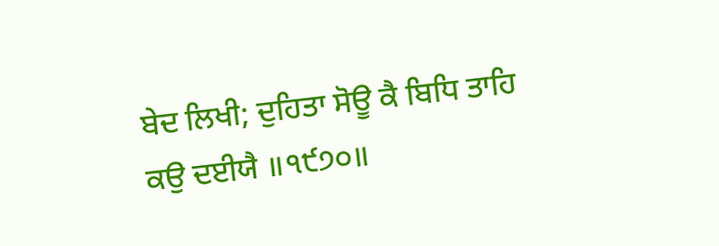ਬੇਦ ਲਿਖੀ; ਦੁਹਿਤਾ ਸੋਊ ਕੈ ਬਿਧਿ ਤਾਹਿ ਕਉ ਦਈਯੈ ॥੧੯੭੦॥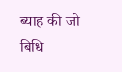ब्याह की जो बिधि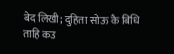बेद लिखी; दुहिता सोऊ कै बिधि ताहि कउ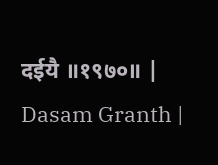दईयै ॥१९७०॥ |
Dasam Granth |